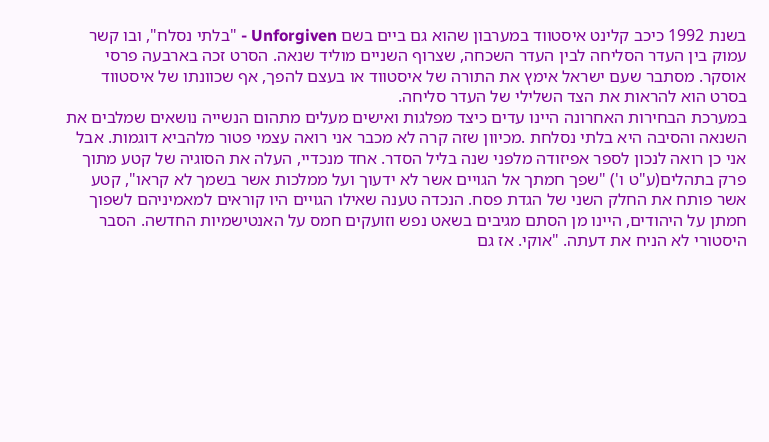בשנת 1992 כיכב קלינט איסטווד במערבון שהוא גם ביים בשם Unforgiven - "בלתי נסלח", ובו קשר עמוק בין העדר הסליחה לבין העדר השכחה, שצרוף השניים מוליד שנאה. הסרט זכה בארבעה פרסי אוסקר. מסתבר שעם ישראל אימץ את התורה של איסטווד או בעצם להפך, אף שכוונתו של איסטווד בסרט הוא להראות את הצד השלילי של העדר סליחה.
במערכת הבחירות האחרונה היינו עדים כיצד מפלגות ואישים מעלים מתהום הנשייה נושאים שמלבים את השנאה והסיבה היא בלתי נסלחת .מכיוון שזה קרה לא מכבר אני רואה עצמי פטור מלהביא דוגמות. אבל אני כן רואה לנכון לספר אפיזודה מלפני שנה בליל הסדר. אחד מנכדיי, העלה את הסוגיה של קטע מתוך פרק בתהלים(ע"ט ו') "שפך חמתך אל הגויים אשר לא ידעוך ועל ממלכות אשר בשמך לא קראו", קטע אשר פותח את החלק השני של הגדת פסח. הנכדה טענה שאילו הגויים היו קוראים למאמיניהם לשפוך חמתן על היהודים, היינו מן הסתם מגיבים בשאט נפש וזועקים חמס על האנטישמיות החדשה. הסבר היסטורי לא הניח את דעתה. "אוקי. אז גם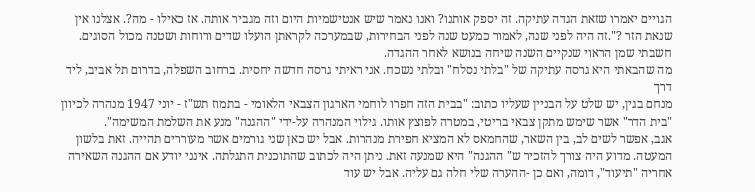הגויים יאמרו שזאת הגדה עתיקה. זה יספק אותנו? ואנו נאמר שיש אנטישמיות היום וזה מגביר אותה. אז כאילו - מה?. אצלנו אין שנאת הזר ?".זה היה לפני שנה, לאמור כמעט שנה לפני הבחירות, שבמערכה לקראתן הועלו שדים ורוחות ושטנה מכול הסוגים.
חשבתי שמן הראוי שנקיים השנה שיחה בנושא לאחר ההגדה.
מה שהבאתי היא גרסה עתיקה של "בלתי נסלח" ובלתי נשכח. אני ראיתי גרסה חדשה יחסית. ברחוב השפלה, בדרום תל אביב, ליד דרך
מנחם בגין, יש שלט על הבניין שעליו כתוב: "בבית הזה חפרו לוחמי הארגון הצבאי הלאומי - בתמוז תש"ז - יוני 1947 מנהרה לכיוון "בית הדר" אשר שימש מתקן צבאי בריטי, במטרה לפוצץ אותו. גילוי המנהרה על-ידי "ההגנה" מנע את השלמת המשימה".
אגב, אפשר לשים לב, בין השאר, שהחמאס לא המציא חפירת מנהרות. אבל יש כאן שני גורמים אשר מעוררים תהייה. זאת בלשון המעטה. מדוע היה צורך להזכיר ש" ההגנה" היא שמנעה זאת. ניתן היה לכתוב שהתוכנית התגלתה. אינני יודע אם ההגנה השאירה אחריה "תיעוד", דומה, ואם כן -ההערה שלי חלה גם עליה. אבל יש עוד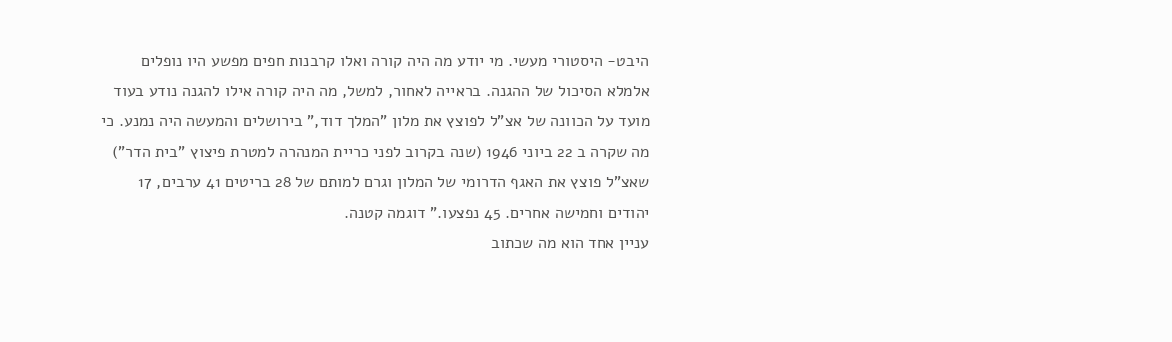היבט- היסטורי מעשי. מי יודע מה היה קורה ואלו קרבנות חפים מפשע היו נופלים אלמלא הסיכול של ההגנה. בראייה לאחור, למשל, מה היה קורה אילו להגנה נודע בעוד מועד על הכוונה של אצ"ל לפוצץ את מלון "המלך דוד," בירושלים והמעשה היה נמנע. כי מה שקרה ב 22 ביוני 1946 (שנה בקרוב לפני כריית המנהרה למטרת פיצוץ "בית הדר") שאצ"ל פוצץ את האגף הדרומי של המלון וגרם למותם של 28 בריטים 41 ערבים, 17 יהודים וחמישה אחרים. 45 נפצעו." דוגמה קטנה.
עניין אחד הוא מה שכתוב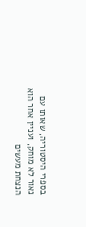בספרי היסטוריה, שאותו עם נאור לא מוחק, ועניין אחר הוא הנצחת מעשים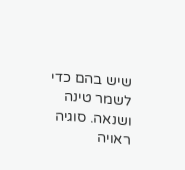שיש בהם כדי לשמר טינה ושנאה. סוגיה ראויה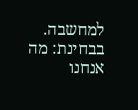למחשבה. בבחינת: מה אנחנו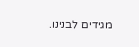מגידים לבנינו.